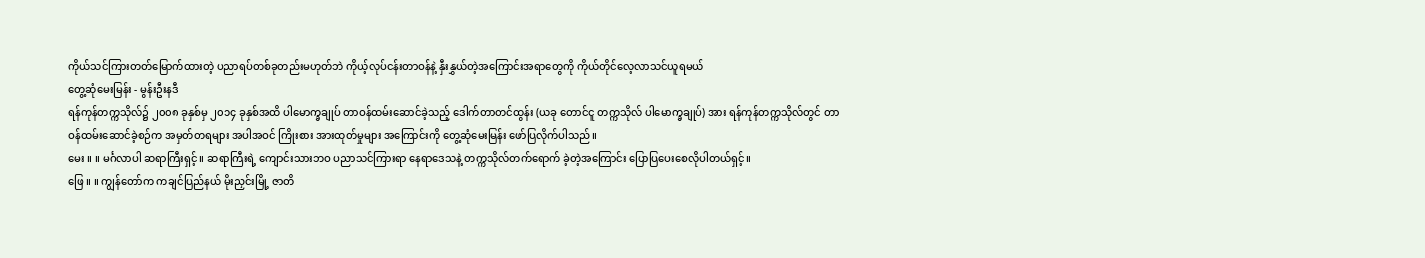ကိုယ်သင်ကြားတတ်မြောက်ထားတဲ့ ပညာရပ်တစ်ခုတည်းမဟုတ်ဘဲ ကိုယ့်လုပ်ငန်းတာဝန်နဲ့ နှီးနွှယ်တဲ့အကြောင်းအရာတွေကို ကိုယ်တိုင်လေ့လာသင်ယူရမယ်
တွေ့ဆုံမေးမြန်း - မွန်းဦးနဒီ
ရန်ကုန်တက္ကသိုလ်၌ ၂၀၀၈ ခုနှစ်မှ ၂၀၁၄ ခုနှစ်အထိ ပါမောက္ခချုပ် တာဝန်ထမ်းဆောင်ခဲ့သည့် ဒေါက်တာတင်ထွန်း (ယခု တောင်ငူ တက္ကသိုလ် ပါမောက္ခချုပ်) အား ရန်ကုန်တက္ကသိုလ်တွင် တာဝန်ထမ်းဆောင်ခဲ့စဉ်က အမှတ်တရများ အပါအဝင် ကြိုးစား အားထုတ်မှုများ အကြောင်းကို တွေ့ဆုံမေးမြန်း ဖော်ပြလိုက်ပါသည်။
မေး ။ ။ မင်္ဂလာပါ ဆရာကြီးရှင့်။ ဆရာကြီးရဲ့ ကျောင်းသားဘဝ ပညာသင်ကြားရာ နေရာဒေသနဲ့ တက္ကသိုလ်တက်ရောက် ခဲ့တဲ့အကြောင်း ပြောပြပေးစေလိုပါတယ်ရှင့်။
ဖြေ ။ ။ ကျွန်တော်က ကချင်ပြည်နယ် မိုးညှင်းမြို့ ဇာတိ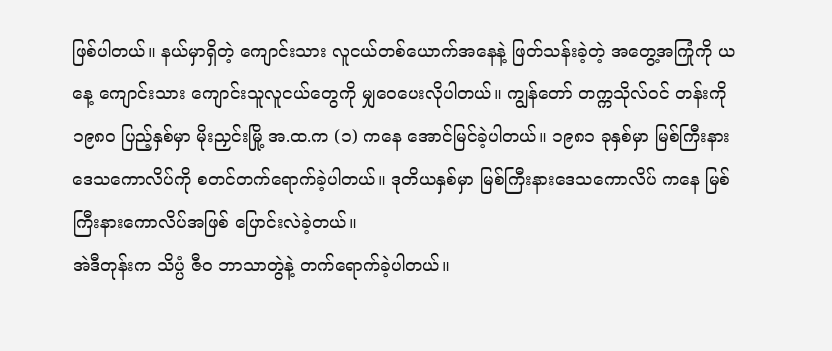ဖြစ်ပါတယ်။ နယ်မှာရှိတဲ့ ကျောင်းသား လူငယ်တစ်ယောက်အနေနဲ့ ဖြတ်သန်းခဲ့တဲ့ အတွေ့အကြုံကို ယနေ့ ကျောင်းသား ကျောင်းသူလူငယ်တွေကို မျှဝေပေးလိုပါတယ်။ ကျွန်တော် တက္ကသိုလ်ဝင် တန်းကို ၁၉၈၀ ပြည့်နှစ်မှာ မိုးညှင်းမြို့ အ.ထ.က (၁) ကနေ အောင်မြင်ခဲ့ပါတယ်။ ၁၉၈၁ ခုနှစ်မှာ မြစ်ကြီးနား ဒေသကောလိပ်ကို စတင်တက်ရောက်ခဲ့ပါတယ်။ ဒုတိယနှစ်မှာ မြစ်ကြီးနားဒေသကောလိပ် ကနေ မြစ်ကြီးနားကောလိပ်အဖြစ် ပြောင်းလဲခဲ့တယ်။
အဲဒီတုန်းက သိပ္ပံ ဇီဝ ဘာသာတွဲနဲ့ တက်ရောက်ခဲ့ပါတယ်။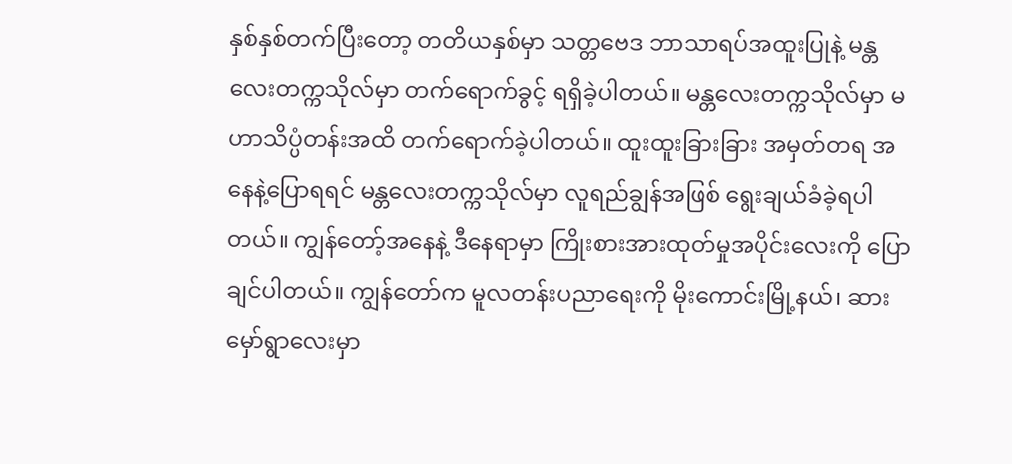နှစ်နှစ်တက်ပြီးတော့ တတိယနှစ်မှာ သတ္တဗေဒ ဘာသာရပ်အထူးပြုနဲ့ မန္တလေးတက္ကသိုလ်မှာ တက်ရောက်ခွင့် ရရှိခဲ့ပါတယ်။ မန္တလေးတက္ကသိုလ်မှာ မဟာသိပ္ပံတန်းအထိ တက်ရောက်ခဲ့ပါတယ်။ ထူးထူးခြားခြား အမှတ်တရ အနေနဲ့ပြောရရင် မန္တလေးတက္ကသိုလ်မှာ လူရည်ချွန်အဖြစ် ရွေးချယ်ခံခဲ့ရပါတယ်။ ကျွန်တော့်အနေနဲ့ ဒီနေရာမှာ ကြိုးစားအားထုတ်မှုအပိုင်းလေးကို ပြောချင်ပါတယ်။ ကျွန်တော်က မူလတန်းပညာရေးကို မိုးကောင်းမြို့နယ်၊ ဆား မှော်ရွာလေးမှာ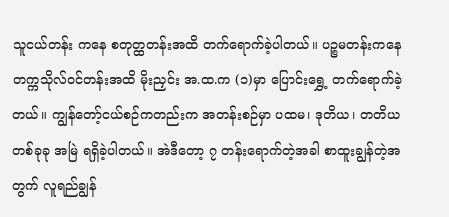သူငယ်တန်း ကနေ စတုတ္ထတန်းအထိ တက်ရောက်ခဲ့ပါတယ်။ ပဉ္စမတန်းကနေ တက္ကသိုလ်ဝင်တန်းအထိ မိုးညှင်း အ.ထ.က (၁)မှာ ပြောင်းရွှေ့ တက်ရောက်ခဲ့တယ်။ ကျွန်တော့်ငယ်စဉ်ကတည်းက အတန်းစဉ်မှာ ပထမ၊ ဒုတိယ၊ တတိယ တစ်ခုခု အမြဲ ရရှိခဲ့ပါတယ်။ အဲဒီတော့ ၇ တန်းရောက်တဲ့အခါ စာထူးချွန်တဲ့အတွက် လူရည်ချွန်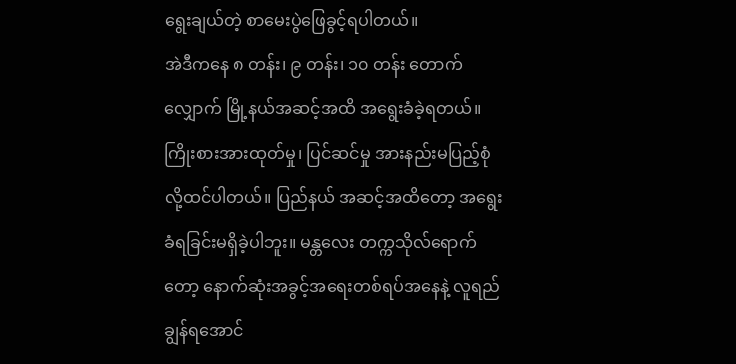ရွေးချယ်တဲ့ စာမေးပွဲဖြေခွင့်ရပါတယ်။
အဲဒီကနေ ၈ တန်း၊ ၉ တန်း၊ ၁၀ တန်း တောက်လျှောက် မြို့နယ်အဆင့်အထိ အရွေးခံခဲ့ရတယ်။ ကြိုးစားအားထုတ်မှု၊ ပြင်ဆင်မှု အားနည်းမပြည့်စုံလို့ထင်ပါတယ်။ ပြည်နယ် အဆင့်အထိတော့ အရွေးခံရခြင်းမရှိခဲ့ပါဘူး။ မန္တလေး တက္ကသိုလ်ရောက်တော့ နောက်ဆုံးအခွင့်အရေးတစ်ရပ်အနေနဲ့ လူရည်ချွန်ရအောင်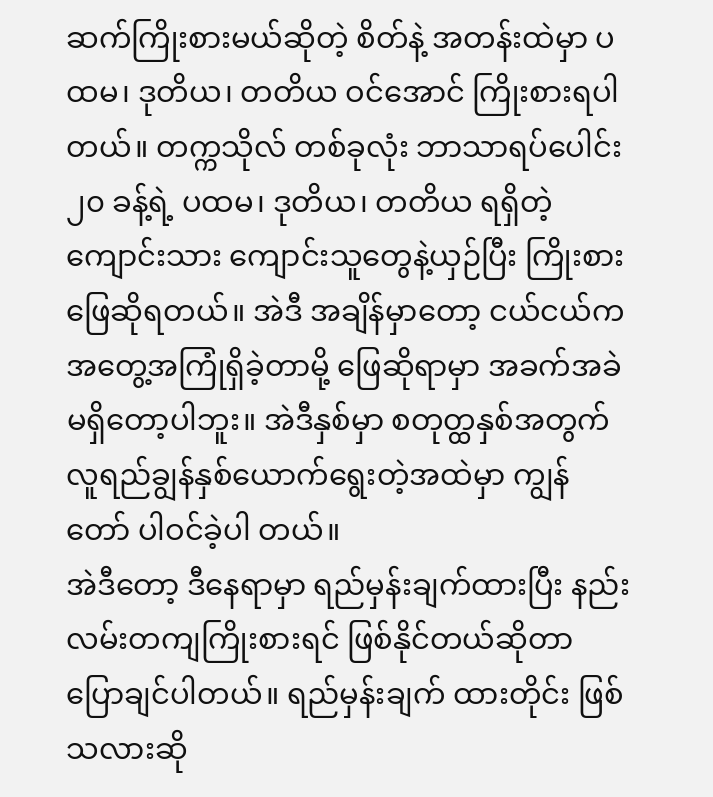ဆက်ကြိုးစားမယ်ဆိုတဲ့ စိတ်နဲ့ အတန်းထဲမှာ ပထမ၊ ဒုတိယ၊ တတိယ ဝင်အောင် ကြိုးစားရပါတယ်။ တက္ကသိုလ် တစ်ခုလုံး ဘာသာရပ်ပေါင်း ၂၀ ခန့်ရဲ့ ပထမ၊ ဒုတိယ၊ တတိယ ရရှိတဲ့ ကျောင်းသား ကျောင်းသူတွေနဲ့ယှဉ်ပြီး ကြိုးစားဖြေဆိုရတယ်။ အဲဒီ အချိန်မှာတော့ ငယ်ငယ်က အတွေ့အကြုံရှိခဲ့တာမို့ ဖြေဆိုရာမှာ အခက်အခဲ မရှိတော့ပါဘူး။ အဲဒီနှစ်မှာ စတုတ္ထနှစ်အတွက် လူရည်ချွန်နှစ်ယောက်ရွေးတဲ့အထဲမှာ ကျွန်တော် ပါဝင်ခဲ့ပါ တယ်။
အဲဒီတော့ ဒီနေရာမှာ ရည်မှန်းချက်ထားပြီး နည်းလမ်းတကျကြိုးစားရင် ဖြစ်နိုင်တယ်ဆိုတာ ပြောချင်ပါတယ်။ ရည်မှန်းချက် ထားတိုင်း ဖြစ်သလားဆို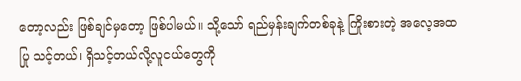တော့လည်း ဖြစ်ချင်မှတော့ ဖြစ်ပါမယ်။ သို့သော် ရည်မှန်းချက်တစ်ခုနဲ့ ကြိုးစားတဲ့ အလေ့အထပြု သင့်တယ်၊ ရှိသင့်တယ်လို့လူငယ်တွေကို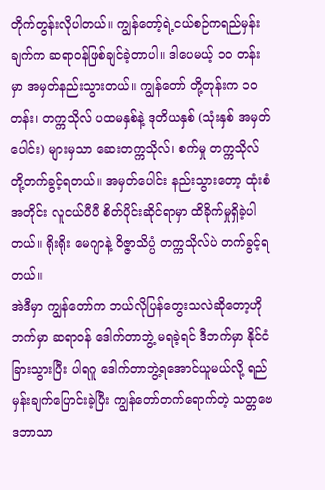တိုက်တွန်းလိုပါတယ်။ ကျွန်တော့်ရဲ့ငယ်စဉ်ကရည်မှန်းချက်က ဆရာဝန်ဖြစ်ချင်ခဲ့တာပါ။ ဒါပေမယ့် ၁၀ တန်းမှာ အမှတ်နည်းသွားတယ်။ ကျွန်တော် တို့တုန်းက ၁၀ တန်း၊ တက္ကသိုလ် ပထမနှစ်နဲ့ ဒုတိယနှစ် (သုံးနှစ် အမှတ်ပေါင်း) များမှသာ ဆေးတက္ကသိုလ်၊ စက်မှု တက္ကသိုလ် တို့တက်ခွင့်ရတယ်။ အမှတ်ပေါင်း နည်းသွားတော့ ထုံးစံအတိုင်း လူငယ်ပီပီ စိတ်ပိုင်းဆိုင်ရာမှာ ထိခိုက်မှုရှိခဲ့ပါတယ်။ ရိုးရိုး မေဂျာနဲ့ ဝိဇ္ဇာသိပ္ပံ တက္ကသိုလ်ပဲ တက်ခွင့်ရတယ်။
အဲဒီမှာ ကျွန်တော်က ဘယ်လိုပြန်တွေးသလဲဆိုတော့ဟိုဘက်မှာ ဆရာဝန် ဒေါက်တာဘွဲ့ မရခဲ့ရင် ဒီဘက်မှာ နိုင်ငံခြားသွားပြီး ပါရဂူ ဒေါက်တာဘွဲ့ရအောင်ယူမယ်လို့ ရည်မှန်းချက်ပြောင်းခဲ့ပြီး ကျွန်တော်တက်ရောက်တဲ့ သတ္တဗေဒဘာသာ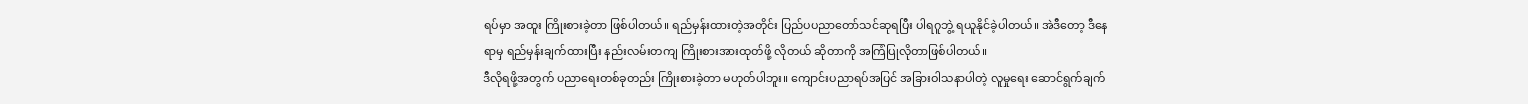ရပ်မှာ အထူး ကြိုးစားခဲ့တာ ဖြစ်ပါတယ်။ ရည်မှန်းထားတဲ့အတိုင်း ပြည်ပပညာတော်သင်ဆုရပြီး ပါရဂူဘွဲ့ ရယူနိုင်ခဲ့ပါတယ်။ အဲဒီတော့ ဒီနေရာမှ ရည်မှန်းချက်ထားပြီး နည်းလမ်းတကျ ကြိုးစားအားထုတ်ဖို့ လိုတယ် ဆိုတာကို အကြံပြုလိုတာဖြစ်ပါတယ်။
ဒီလိုရဖို့အတွက် ပညာရေးတစ်ခုတည်း ကြိုးစားခဲ့တာ မဟုတ်ပါဘူး။ ကျောင်းပညာရပ်အပြင် အခြားဝါသနာပါတဲ့ လူမှုရေး ဆောင်ရွက်ချက်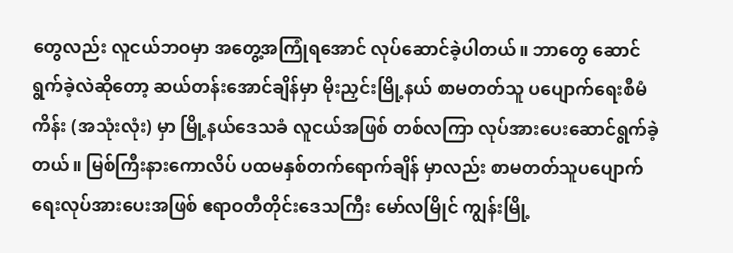တွေလည်း လူငယ်ဘဝမှာ အတွေ့အကြုံရအောင် လုပ်ဆောင်ခဲ့ပါတယ်။ ဘာတွေ ဆောင်ရွက်ခဲ့လဲဆိုတော့ ဆယ်တန်းအောင်ချိန်မှာ မိုးညှင်းမြို့နယ် စာမတတ်သူ ပပျောက်ရေးစီမံကိန်း (အသုံးလုံး) မှာ မြို့နယ်ဒေသခံ လူငယ်အဖြစ် တစ်လကြာ လုပ်အားပေးဆောင်ရွက်ခဲ့တယ်။ မြစ်ကြီးနားကောလိပ် ပထမနှစ်တက်ရောက်ချိန် မှာလည်း စာမတတ်သူပပျောက် ရေးလုပ်အားပေးအဖြစ် ဧရာဝတီတိုင်းဒေသကြီး မော်လမြိုင် ကျွန်းမြို့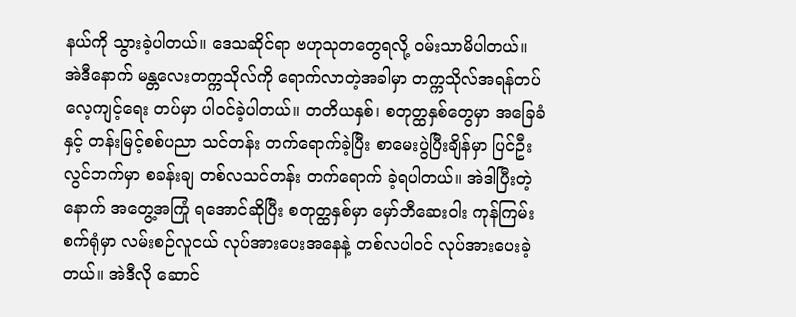နယ်ကို သွားခဲ့ပါတယ်။ ဒေသဆိုင်ရာ ဗဟုသုတတွေရလို့ ဝမ်းသာမိပါတယ်။
အဲဒီနောက် မန္တလေးတက္ကသိုလ်ကို ရောက်လာတဲ့အခါမှာ တက္ကသိုလ်အရန်တပ် လေ့ကျင့်ရေး တပ်မှာ ပါဝင်ခဲ့ပါတယ်။ တတိယနှစ်၊ စတုတ္ထနှစ်တွေမှာ အခြေခံနှင့် တန်းမြင့်စစ်ပညာ သင်တန်း တက်ရောက်ခဲ့ပြီး စာမေးပွဲပြီးချိန်မှာ ပြင်ဦးလွင်ဘက်မှာ စခန်းချ တစ်လသင်တန်း တက်ရောက် ခဲ့ရပါတယ်။ အဲဒါပြီးတဲ့နောက် အတွေ့အကြုံ ရအောင်ဆိုပြီး စတုတ္ထနှစ်မှာ မှော်ဘီဆေးဝါး ကုန်ကြမ်း စက်ရုံမှာ လမ်းစဉ်လူငယ် လုပ်အားပေးအနေနဲ့ တစ်လပါဝင် လုပ်အားပေးခဲ့တယ်။ အဲဒီလို ဆောင်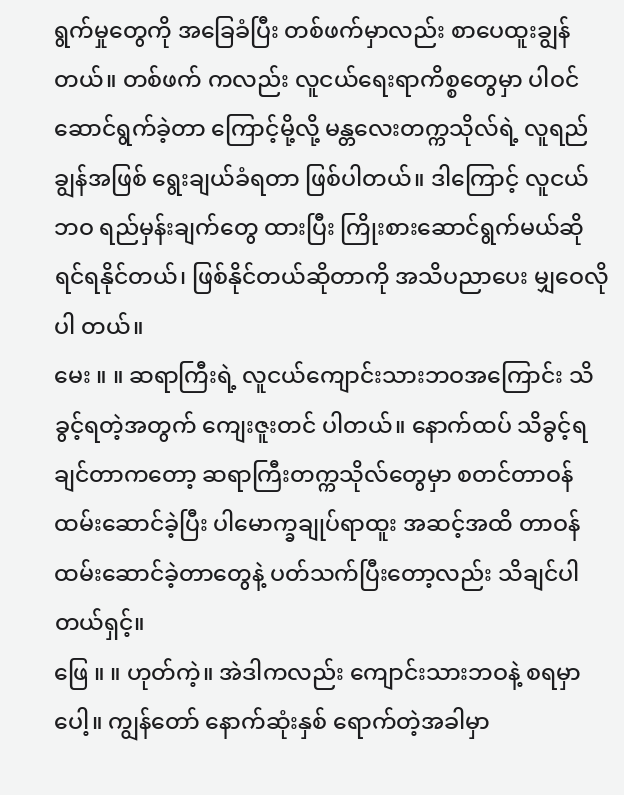ရွက်မှုတွေကို အခြေခံပြီး တစ်ဖက်မှာလည်း စာပေထူးချွန်တယ်။ တစ်ဖက် ကလည်း လူငယ်ရေးရာကိစ္စတွေမှာ ပါဝင်ဆောင်ရွက်ခဲ့တာ ကြောင့်မို့လို့ မန္တလေးတက္ကသိုလ်ရဲ့ လူရည်ချွန်အဖြစ် ရွေးချယ်ခံရတာ ဖြစ်ပါတယ်။ ဒါကြောင့် လူငယ်ဘဝ ရည်မှန်းချက်တွေ ထားပြီး ကြိုးစားဆောင်ရွက်မယ်ဆိုရင်ရနိုင်တယ်၊ ဖြစ်နိုင်တယ်ဆိုတာကို အသိပညာပေး မျှဝေလိုပါ တယ်။
မေး ။ ။ ဆရာကြီးရဲ့ လူငယ်ကျောင်းသားဘဝအကြောင်း သိခွင့်ရတဲ့အတွက် ကျေးဇူးတင် ပါတယ်။ နောက်ထပ် သိခွင့်ရချင်တာကတော့ ဆရာကြီးတက္ကသိုလ်တွေမှာ စတင်တာဝန် ထမ်းဆောင်ခဲ့ပြီး ပါမောက္ခချုပ်ရာထူး အဆင့်အထိ တာဝန် ထမ်းဆောင်ခဲ့တာတွေနဲ့ ပတ်သက်ပြီးတော့လည်း သိချင်ပါတယ်ရှင့်။
ဖြေ ။ ။ ဟုတ်ကဲ့။ အဲဒါကလည်း ကျောင်းသားဘဝနဲ့ စရမှာပေါ့။ ကျွန်တော် နောက်ဆုံးနှစ် ရောက်တဲ့အခါမှာ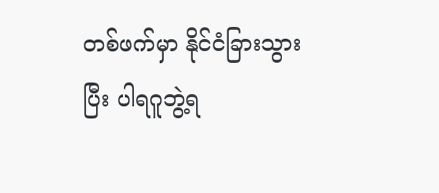တစ်ဖက်မှာ နိုင်ငံခြားသွားပြီး ပါရဂူဘွဲ့ရ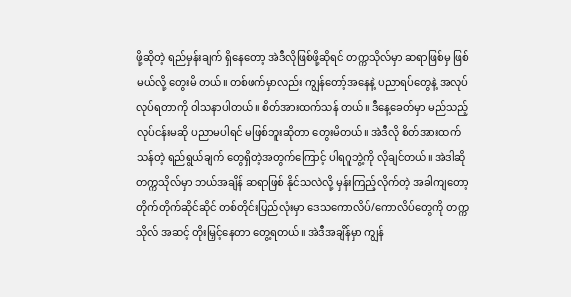ဖို့ဆိုတဲ့ ရည်မှန်းချက် ရှိနေတော့ အဲဒီလိုဖြစ်ဖို့ဆိုရင် တက္ကသိုလ်မှာ ဆရာဖြစ်မှ ဖြစ်မယ်လို့ တွေးမိ တယ်။ တစ်ဖက်မှာလည်း ကျွန်တော့်အနေနဲ့ ပညာရပ်တွေနဲ့ အလုပ်လုပ်ရတာကို ဝါသနာပါတယ်။ စိတ်အားထက်သန် တယ်။ ဒီနေ့ခေတ်မှာ မည်သည့်လုပ်ငန်းမဆို ပညာမပါရင် မဖြစ်ဘူးဆိုတာ တွေးမိတယ်။ အဲဒီလို စိတ်အားထက်သန်တဲ့ ရည်ရွယ်ချက် တွေရှိတဲ့အတွက်ကြောင့် ပါရဂူဘွဲ့ကို လိုချင်တယ်။ အဲဒါဆို တက္ကသိုလ်မှာ ဘယ်အချိန် ဆရာဖြစ် နိုင်သလဲလို့ မှန်းကြည့်လိုက်တဲ့ အခါကျတော့ တိုက်တိုက်ဆိုင်ဆိုင် တစ်တိုင်းပြည်လုံးမှာ ဒေသကောလိပ်/ကောလိပ်တွေကို တက္ကသိုလ် အဆင့် တိုးမြှင့်နေတာ တွေ့ရတယ်။ အဲဒီအချိန်မှာ ကျွန်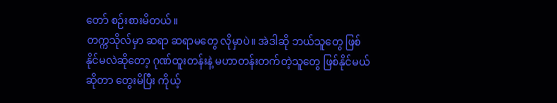တော် စဉ်းစားမိတယ်။
တက္ကသိုလ်မှာ ဆရာ ဆရာမတွေ လိုမှာပဲ။ အဲဒါဆို ဘယ်သူတွေ ဖြစ်နိုင်မလဲဆိုတော့ ဂုဏ်ထူးတန်းနဲ့ မဟာတန်းတက်တဲ့သူတွေ ဖြစ်နိုင်မယ်ဆိုတာ တွေးမိပြီး ကိုယ့်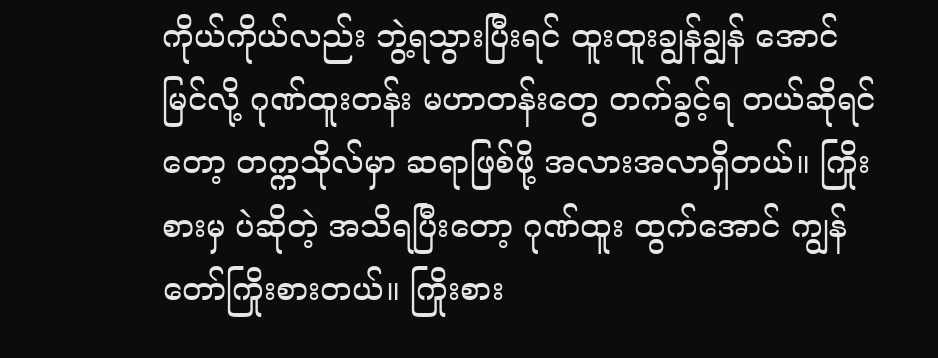ကိုယ်ကိုယ်လည်း ဘွဲ့ရသွားပြီးရင် ထူးထူးချွန်ချွန် အောင်မြင်လို့ ဂုဏ်ထူးတန်း မဟာတန်းတွေ တက်ခွင့်ရ တယ်ဆိုရင်တော့ တက္ကသိုလ်မှာ ဆရာဖြစ်ဖို့ အလားအလာရှိတယ်။ ကြိုးစားမှ ပဲဆိုတဲ့ အသိရပြီးတော့ ဂုဏ်ထူး ထွက်အောင် ကျွန်တော်ကြိုးစားတယ်။ ကြိုးစား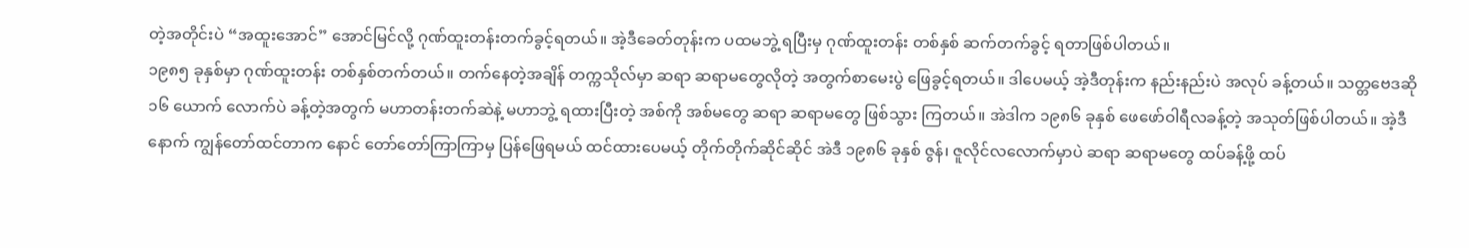တဲ့အတိုင်းပဲ “အထူးအောင်” အောင်မြင်လို့ ဂုဏ်ထူးတန်းတက်ခွင့်ရတယ်။ အဲ့ဒီခေတ်တုန်းက ပထမဘွဲ့ ရပြီးမှ ဂုဏ်ထူးတန်း တစ်နှစ် ဆက်တက်ခွင့် ရတာဖြစ်ပါတယ်။
၁၉၈၅ ခုနှစ်မှာ ဂုဏ်ထူးတန်း တစ်နှစ်တက်တယ်။ တက်နေတဲ့အချိန် တက္ကသိုလ်မှာ ဆရာ ဆရာမတွေလိုတဲ့ အတွက်စာမေးပွဲ ဖြေခွင့်ရတယ်။ ဒါပေမယ့် အဲ့ဒီတုန်းက နည်းနည်းပဲ အလုပ် ခန့်တယ်။ သတ္တဗေဒဆို ၁၆ ယောက် လောက်ပဲ ခန့်တဲ့အတွက် မဟာတန်းတက်ဆဲနဲ့ မဟာဘွဲ့ ရထားပြီးတဲ့ အစ်ကို အစ်မတွေ ဆရာ ဆရာမတွေ ဖြစ်သွား ကြတယ်။ အဲဒါက ၁၉၈၆ ခုနှစ် ဖေဖော်ဝါရီလခန့်တဲ့ အသုတ်ဖြစ်ပါတယ်။ အဲ့ဒီနောက် ကျွန်တော်ထင်တာက နောင် တော်တော်ကြာကြာမှ ပြန်ဖြေရမယ် ထင်ထားပေမယ့် တိုက်တိုက်ဆိုင်ဆိုင် အဲဒီ ၁၉၈၆ ခုနှစ် ဇွန်၊ ဇူလိုင်လလောက်မှာပဲ ဆရာ ဆရာမတွေ ထပ်ခန့်ဖို့ ထပ်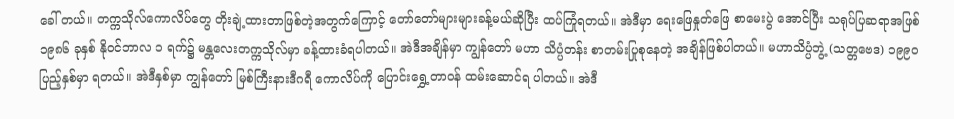ခေါ် တယ်။ တက္ကသိုလ်ကောလိပ်တွေ တိုးချဲ့ထားတာဖြစ်တဲ့အတွက်ကြောင့် တော်တော်များများခန့်မယ်ဆိုပြီး ထပ်ကြုံရတယ်။ အဲဒီမှာ ရေးဖြေနှုတ်ဖြေ စာမေးပွဲ အောင်ပြီး သရုပ်ပြဆရာအဖြစ် ၁၉၈၆ ခုနှစ် နိုဝင်ဘာလ ၁ ရက်၌ မန္တလေးတက္ကသိုလ်မှာ ခန့်ထားခံရပါတယ်။ အဲဒီအချိန်မှာ ကျွန်တော် မဟာ သိပ္ပံတန်း စာတမ်းပြုစုနေတဲ့ အချိန်ဖြစ်ပါတယ်။ မဟာသိပ္ပံဘွဲ့ (သတ္တဗေဒ) ၁၉၉၀ ပြည့်နှစ်မှာ ရတယ်။ အဲဒီနှစ်မှာ ကျွန်တော် မြစ်ကြီးနားဒီဂရီ ကောလိပ်ကို ပြောင်းရွှေ့တာဝန် ထမ်းဆောင်ရ ပါတယ်။ အဲဒီ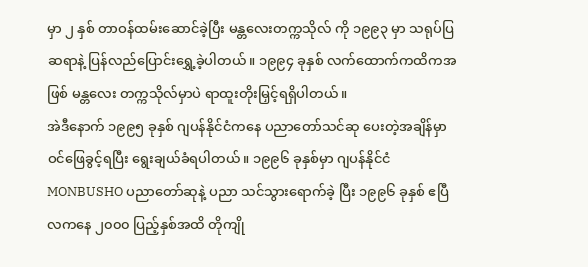မှာ ၂ နှစ် တာဝန်ထမ်းဆောင်ခဲ့ပြီး မန္တလေးတက္ကသိုလ် ကို ၁၉၉၃ မှာ သရုပ်ပြ ဆရာနဲ့ ပြန်လည်ပြောင်းရွှေ့ခဲ့ပါတယ်။ ၁၉၉၄ ခုနှစ် လက်ထောက်ကထိကအဖြစ် မန္တလေး တက္ကသိုလ်မှာပဲ ရာထူးတိုးမြှင့်ရရှိပါတယ်။
အဲဒီနောက် ၁၉၉၅ ခုနှစ် ဂျပန်နိုင်ငံကနေ ပညာတော်သင်ဆု ပေးတဲ့အချိန်မှာ ဝင်ဖြေခွင့်ရပြီး ရွေးချယ်ခံရပါတယ်။ ၁၉၉၆ ခုနှစ်မှာ ဂျပန်နိုင်ငံ MONBUSHO ပညာတော်ဆုနဲ့ ပညာ သင်သွားရောက်ခဲ့ ပြီး ၁၉၉၆ ခုနှစ် ဧပြီလကနေ ၂၀၀၀ ပြည့်နှစ်အထိ တိုကျို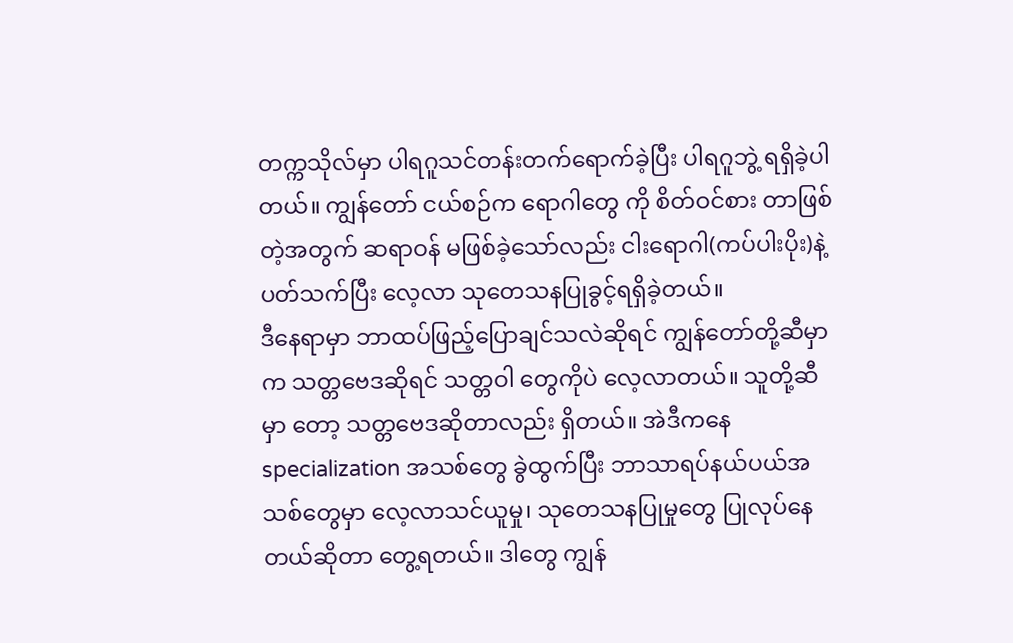တက္ကသိုလ်မှာ ပါရဂူသင်တန်းတက်ရောက်ခဲ့ပြီး ပါရဂူဘွဲ့ ရရှိခဲ့ပါတယ်။ ကျွန်တော် ငယ်စဉ်က ရောဂါတွေ ကို စိတ်ဝင်စား တာဖြစ်တဲ့အတွက် ဆရာဝန် မဖြစ်ခဲ့သော်လည်း ငါးရောဂါ(ကပ်ပါးပိုး)နဲ့ ပတ်သက်ပြီး လေ့လာ သုတေသနပြုခွင့်ရရှိခဲ့တယ်။
ဒီနေရာမှာ ဘာထပ်ဖြည့်ပြောချင်သလဲဆိုရင် ကျွန်တော်တို့ဆီမှာက သတ္တဗေဒဆိုရင် သတ္တဝါ တွေကိုပဲ လေ့လာတယ်။ သူတို့ဆီမှာ တော့ သတ္တဗေဒဆိုတာလည်း ရှိတယ်။ အဲဒီကနေ specialization အသစ်တွေ ခွဲထွက်ပြီး ဘာသာရပ်နယ်ပယ်အသစ်တွေမှာ လေ့လာသင်ယူမှု၊ သုတေသနပြုမှုတွေ ပြုလုပ်နေတယ်ဆိုတာ တွေ့ရတယ်။ ဒါတွေ ကျွန်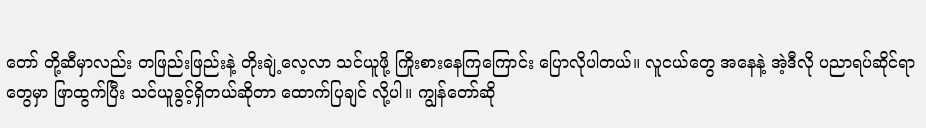တော် တို့ဆီမှာလည်း တဖြည်းဖြည်းနဲ့ တိုးချဲ့လေ့လာ သင်ယူဖို့ ကြိုးစားနေကြကြောင်း ပြောလိုပါတယ်။ လူငယ်တွေ အနေနဲ့ အဲ့ဒီလို ပညာရပ်ဆိုင်ရာတွေမှာ ဖြာထွက်ပြီး သင်ယူခွင့်ရှိတယ်ဆိုတာ ထောက်ပြချင် လို့ပါ။ ကျွန်တော်ဆို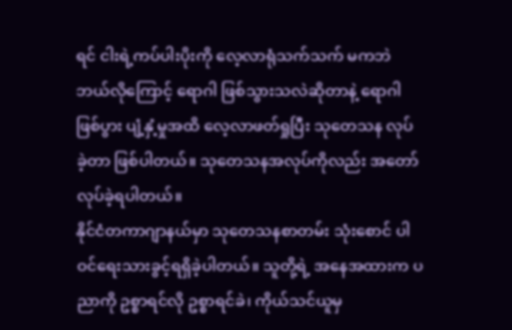ရင် ငါးရဲ့ကပ်ပါးပိုးကို လေ့လာရုံသက်သက် မကဘဲ ဘယ်လိုကြောင့် ရောဂါ ဖြစ်သွားသလဲဆိုတာနဲ့ ရောဂါဖြစ်ပွား ပျံ့နှံ့မှုအထိ လေ့လာဖတ်ရှုပြီး သုတေသန လုပ်ခဲ့တာ ဖြစ်ပါတယ်။ သုတေသနအလုပ်ကိုလည်း အတော်လုပ်ခဲ့ရပါတယ်။
နိုင်ငံတကာဂျာနယ်မှာ သုတေသနစာတမ်း သုံးစောင် ပါဝင်ရေးသားခွင့်ရရှိခဲ့ပါတယ်။ သူတို့ရဲ့ အနေအထားက ပညာကို ဥစ္စာရင်လို ဥစ္စာရင်ခဲ၊ ကိုယ်သင်ယူမှ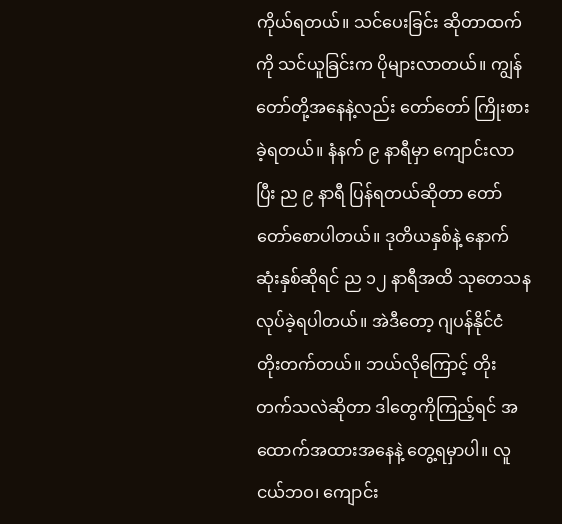ကိုယ်ရတယ်။ သင်ပေးခြင်း ဆိုတာထက်ကို သင်ယူခြင်းက ပိုများလာတယ်။ ကျွန်တော်တို့အနေနဲ့လည်း တော်တော် ကြိုးစားခဲ့ရတယ်။ နံနက် ၉ နာရီမှာ ကျောင်းလာပြီး ည ၉ နာရီ ပြန်ရတယ်ဆိုတာ တော်တော်စောပါတယ်။ ဒုတိယနှစ်နဲ့ နောက်ဆုံးနှစ်ဆိုရင် ည ၁၂ နာရီအထိ သုတေသန လုပ်ခဲ့ရပါတယ်။ အဲဒီတော့ ဂျပန်နိုင်ငံ တိုးတက်တယ်။ ဘယ်လိုကြောင့် တိုးတက်သလဲဆိုတာ ဒါတွေကိုကြည့်ရင် အထောက်အထားအနေနဲ့ တွေ့ရမှာပါ။ လူငယ်ဘဝ၊ ကျောင်း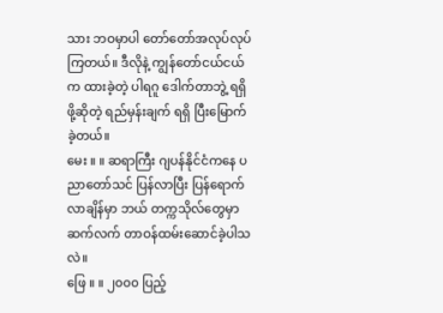သား ဘဝမှာပါ တော်တော်အလုပ်လုပ်ကြတယ်။ ဒီလိုနဲ့ ကျွန်တော်ငယ်ငယ်က ထားခဲ့တဲ့ ပါရဂူ ဒေါက်တာဘွဲ့ ရရှိဖို့ဆိုတဲ့ ရည်မှန်းချက် ရရှိ ပြီးမြောက်ခဲ့တယ်။
မေး ။ ။ ဆရာကြီး ဂျပန်နိုင်ငံကနေ ပညာတော်သင် ပြန်လာပြီး ပြန်ရောက်လာချိန်မှာ ဘယ် တက္ကသိုလ်တွေမှာ ဆက်လက် တာဝန်ထမ်းဆောင်ခဲ့ပါသလဲ။
ဖြေ ။ ။ ၂၀၀၀ ပြည့်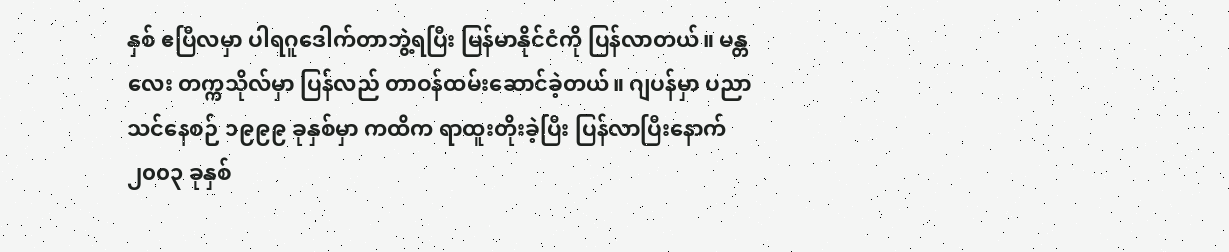နှစ် ဧပြီလမှာ ပါရဂူဒေါက်တာဘွဲ့ရပြီး မြန်မာနိုင်ငံကို ပြန်လာတယ်။ မန္တလေး တက္ကသိုလ်မှာ ပြန်လည် တာဝန်ထမ်းဆောင်ခဲ့တယ်။ ဂျပန်မှာ ပညာသင်နေစဉ် ၁၉၉၉ ခုနှစ်မှာ ကထိက ရာထူးတိုးခဲ့ပြီး ပြန်လာပြီးနောက် ၂၀၀၃ ခုနှစ်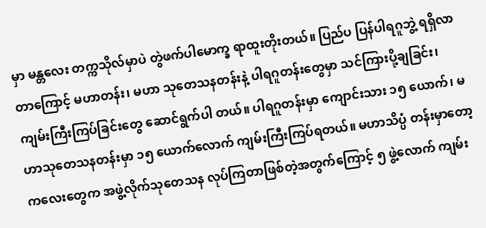မှာ မန္တလေး တက္ကသိုလ်မှာပဲ တွဲဖက်ပါမောက္ခ ရာထူးတိုးတယ်။ ပြည်ပ ပြန်ပါရဂူဘွဲ့ ရရှိလာတာကြောင့် မဟာတန်း၊ မဟာ သုတေသနတန်းနဲ့ ပါရဂူတန်းတွေမှာ သင်ကြားပို့ချခြင်း၊ ကျမ်းကြီးကြပ်ခြင်းတွေ ဆောင်ရွက်ပါ တယ်။ ပါရဂူတန်းမှာ ကျောင်းသား ၁၅ ယောက်၊ မဟာသုတေသနတန်းမှာ ၁၅ ယောက်လောက် ကျမ်းကြီးကြပ်ရတယ်။ မဟာသိပ္ပံ တန်းမှာတော့ ကလေးတွေက အဖွဲ့လိုက်သုတေသန လုပ်ကြတာဖြစ်တဲ့အတွက်ကြောင့် ၅ ဖွဲ့လောက် ကျမ်း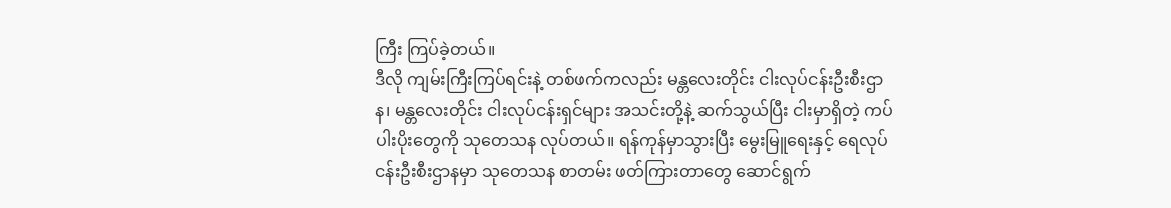ကြီး ကြပ်ခဲ့တယ်။
ဒီလို ကျမ်းကြီးကြပ်ရင်းနဲ့ တစ်ဖက်ကလည်း မန္တလေးတိုင်း ငါးလုပ်ငန်းဦးစီးဌာန၊ မန္တလေးတိုင်း ငါးလုပ်ငန်းရှင်များ အသင်းတို့နဲ့ ဆက်သွယ်ပြီး ငါးမှာရှိတဲ့ ကပ်ပါးပိုးတွေကို သုတေသန လုပ်တယ်။ ရန်ကုန်မှာသွားပြီး မွေးမြူရေးနှင့် ရေလုပ်ငန်းဦးစီးဌာနမှာ သုတေသန စာတမ်း ဖတ်ကြားတာတွေ ဆောင်ရွက်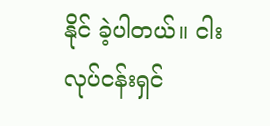နိုင် ခဲ့ပါတယ်။ ငါးလုပ်ငန်းရှင်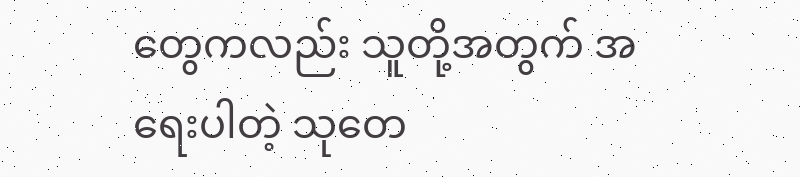တွေကလည်း သူတို့အတွက် အရေးပါတဲ့ သုတေ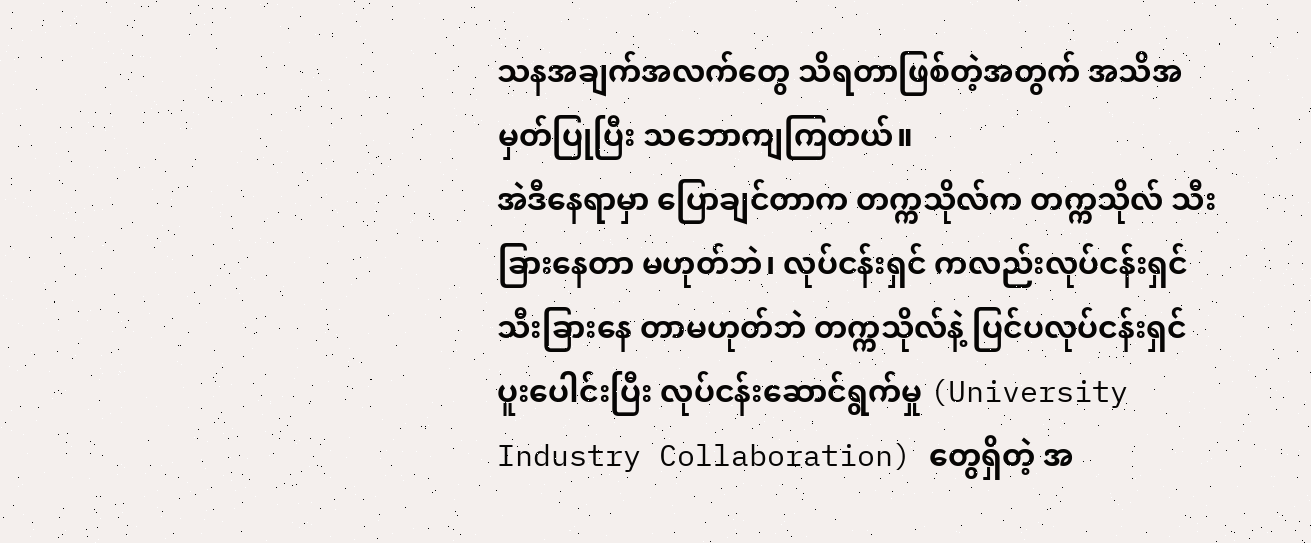သနအချက်အလက်တွေ သိရတာဖြစ်တဲ့အတွက် အသိအမှတ်ပြုပြီး သဘောကျကြတယ်။
အဲဒီနေရာမှာ ပြောချင်တာက တက္ကသိုလ်က တက္ကသိုလ် သီးခြားနေတာ မဟုတ်ဘဲ၊ လုပ်ငန်းရှင် ကလည်းလုပ်ငန်းရှင် သီးခြားနေ တာမဟုတ်ဘဲ တက္ကသိုလ်နဲ့ ပြင်ပလုပ်ငန်းရှင် ပူးပေါင်းပြီး လုပ်ငန်းဆောင်ရွက်မှု (University Industry Collaboration) တွေရှိတဲ့ အ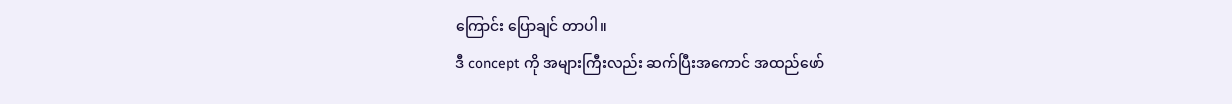ကြောင်း ပြောချင် တာပါ။
ဒီ concept ကို အများကြီးလည်း ဆက်ပြီးအကောင် အထည်ဖော်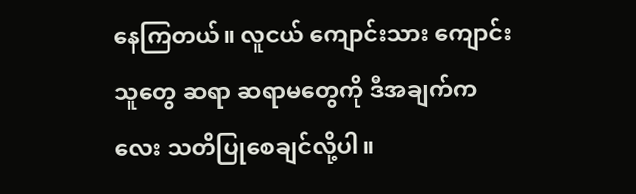နေကြတယ်။ လူငယ် ကျောင်းသား ကျောင်းသူတွေ ဆရာ ဆရာမတွေကို ဒီအချက်ကလေး သတိပြုစေချင်လို့ပါ။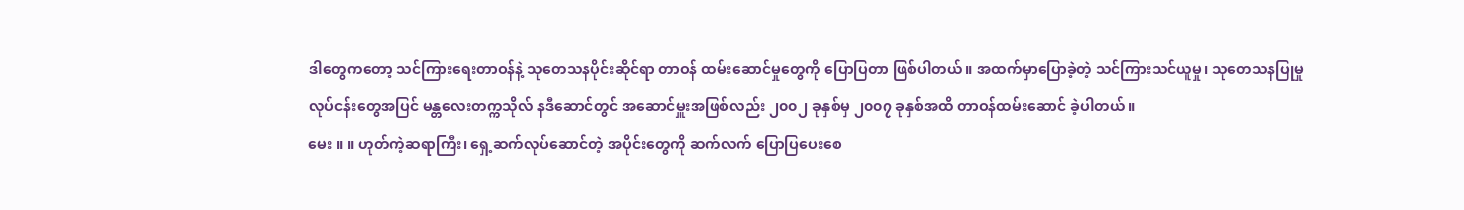ဒါတွေကတော့ သင်ကြားရေးတာဝန်နဲ့ သုတေသနပိုင်းဆိုင်ရာ တာဝန် ထမ်းဆောင်မှုတွေကို ပြောပြတာ ဖြစ်ပါတယ်။ အထက်မှာပြောခဲ့တဲ့ သင်ကြားသင်ယူမှု၊ သုတေသနပြုမှု လုပ်ငန်းတွေအပြင် မန္တလေးတက္ကသိုလ် နဒီဆောင်တွင် အဆောင်မှူးအဖြစ်လည်း ၂၀၀၂ ခုနှစ်မှ ၂၀၀၇ ခုနှစ်အထိ တာဝန်ထမ်းဆောင် ခဲ့ပါတယ်။
မေး ။ ။ ဟုတ်ကဲ့ဆရာကြီး၊ ရှေ့ဆက်လုပ်ဆောင်တဲ့ အပိုင်းတွေကို ဆက်လက် ပြောပြပေးစေ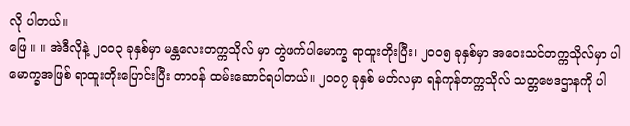လို ပါတယ်။
ဖြေ ။ ။ အဲဒီလိုနဲ့ ၂၀၀၃ ခုနှစ်မှာ မန္တလေးတက္ကသိုလ် မှာ တွဲဖက်ပါမောက္ခ ရာထူးတိုးပြီး၊ ၂၀၀၅ ခုနှစ်မှာ အဝေးသင်တက္ကသိုလ်မှာ ပါမောက္ခအဖြစ် ရာထူးတိုးပြောင်းပြီး တာဝန် ထမ်းဆောင်ရပါတယ်။ ၂၀၀၇ ခုနှစ် မတ်လမှာ ရန်ကုန်တက္ကသိုလ် သတ္တဗေဒဌာနကို ပါ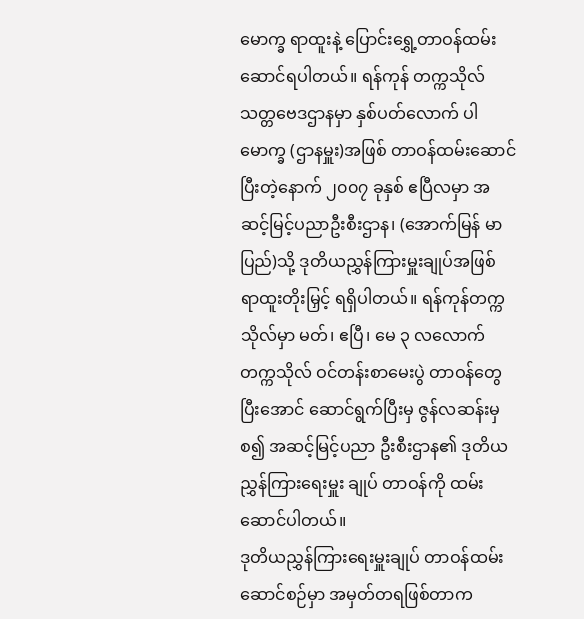မောက္ခ ရာထူးနဲ့ ပြောင်းရွှေ့တာဝန်ထမ်းဆောင်ရပါတယ်။ ရန်ကုန် တက္ကသိုလ် သတ္တဗေဒဌာနမှာ နှစ်ပတ်လောက် ပါမောက္ခ (ဌာနမှူး)အဖြစ် တာဝန်ထမ်းဆောင်ပြီးတဲ့နောက် ၂၀၀၇ ခုနှစ် ဧပြီလမှာ အဆင့်မြင့်ပညာဦးစီးဌာန၊ (အောက်မြန် မာပြည်)သို့ ဒုတိယညွှန်ကြားမှူးချုပ်အဖြစ် ရာထူးတိုးမြှင့် ရရှိပါတယ်။ ရန်ကုန်တက္ကသိုလ်မှာ မတ်၊ ဧပြီ၊ မေ ၃ လလောက် တက္ကသိုလ် ဝင်တန်းစာမေးပွဲ တာဝန်တွေပြီးအောင် ဆောင်ရွက်ပြီးမှ ဇွန်လဆန်းမှစ၍ အဆင့်မြင့်ပညာ ဦးစီးဌာန၏ ဒုတိယ ညွှန်ကြားရေးမှူး ချုပ် တာဝန်ကို ထမ်းဆောင်ပါတယ်။
ဒုတိယညွှန်ကြားရေးမှူးချုပ် တာဝန်ထမ်းဆောင်စဉ်မှာ အမှတ်တရဖြစ်တာက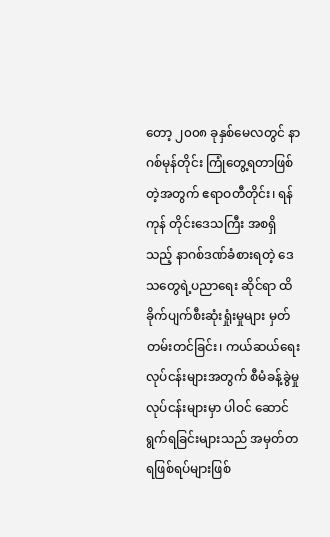တော့ ၂၀၀၈ ခုနှစ်မေလတွင် နာဂစ်မုန်တိုင်း ကြုံတွေ့ရတာဖြစ်တဲ့အတွက် ဧရာဝတီတိုင်း၊ ရန်ကုန် တိုင်းဒေသကြီး အစရှိသည့် နာဂစ်ဒဏ်ခံစားရတဲ့ ဒေသတွေရဲ့ပညာရေး ဆိုင်ရာ ထိခိုက်ပျက်စီးဆုံးရှုံးမှုများ မှတ်တမ်းတင်ခြင်း၊ ကယ်ဆယ်ရေးလုပ်ငန်းများအတွက် စီမံခန့်ခွဲမှုလုပ်ငန်းများမှာ ပါဝင် ဆောင်ရွက်ရခြင်းများသည် အမှတ်တရဖြစ်ရပ်များဖြစ်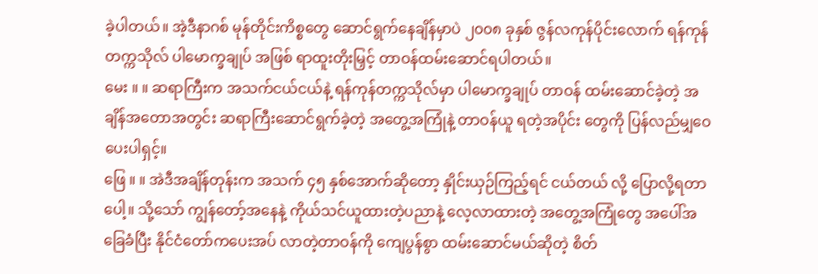ခဲ့ပါတယ်။ အဲ့ဒီနာဂစ် မုန်တိုင်းကိစ္စတွေ ဆောင်ရွက်နေချိန်မှာပဲ ၂၀၀၈ ခုနှစ် ဇွန်လကုန်ပိုင်းလောက် ရန်ကုန်တက္ကသိုလ် ပါမောက္ခချုပ် အဖြစ် ရာထူးတိုးမြှင့် တာဝန်ထမ်းဆောင်ရပါတယ်။
မေး ။ ။ ဆရာကြီးက အသက်ငယ်ငယ်နဲ့ ရန်ကုန်တက္ကသိုလ်မှာ ပါမောက္ခချုပ် တာဝန် ထမ်းဆောင်ခဲ့တဲ့ အချိန်အတောအတွင်း ဆရာကြီးဆောင်ရွက်ခဲ့တဲ့ အတွေ့အကြုံနဲ့ တာဝန်ယူ ရတဲ့အပိုင်း တွေကို ပြန်လည်မျှဝေပေးပါရှင့်။
ဖြေ ။ ။ အဲဒီအချိန်တုန်းက အသက် ၄၅ နှစ်အောက်ဆိုတော့ နှိုင်းယှဉ်ကြည့်ရင် ငယ်တယ် လို့ ပြောလို့ရတာပေါ့။ သို့သော် ကျွန်တော့်အနေနဲ့ ကိုယ်သင်ယူထားတဲ့ပညာနဲ့ လေ့လာထားတဲ့ အတွေ့အကြုံတွေ အပေါ်အခြေခံပြီး နိုင်ငံတော်ကပေးအပ် လာတဲ့တာဝန်ကို ကျေပွန်စွာ ထမ်းဆောင်မယ်ဆိုတဲ့ စိတ်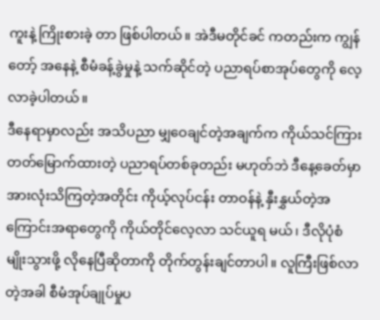ကူးနဲ့ ကြိုးစားခဲ့ တာ ဖြစ်ပါတယ်။ အဲဒီမတိုင်ခင် ကတည်းက ကျွန်တော့် အနေနဲ့ စီမံခန့်ခွဲမှုနဲ့ သက်ဆိုင်တဲ့ ပညာရပ်စာအုပ်တွေကို လေ့လာခဲ့ပါတယ်။
ဒီနေရာမှာလည်း အသိပညာ မျှဝေချင်တဲ့အချက်က ကိုယ်သင်ကြားတတ်မြောက်ထားတဲ့ ပညာရပ်တစ်ခုတည်း မဟုတ်ဘဲ ဒီနေ့ခေတ်မှာ အားလုံးသိကြတဲ့အတိုင်း ကိုယ့်လုပ်ငန်း တာဝန်နဲ့ နှီးနွှယ်တဲ့အကြောင်းအရာတွေကို ကိုယ်တိုင်လေ့လာ သင်ယူရ မယ်၊ ဒီလိုပုံစံမျိုးသွားဖို့ လိုနေပြီဆိုတာကို တိုက်တွန်းချင်တာပါ။ လူကြီးဖြစ်လာ တဲ့အခါ စီမံအုပ်ချုပ်မှုပ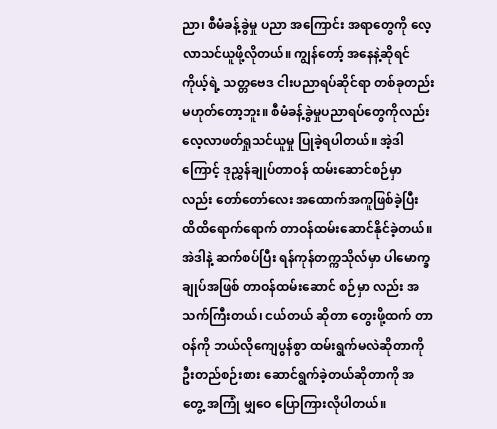ညာ၊ စီမံခန့်ခွဲမှု ပညာ အကြောင်း အရာတွေကို လေ့လာသင်ယူဖို့လိုတယ်။ ကျွန်တော့် အနေနဲ့ဆိုရင် ကိုယ့်ရဲ့ သတ္တဗေဒ ငါးပညာရပ်ဆိုင်ရာ တစ်ခုတည်း မဟုတ်တော့ဘူး။ စီမံခန့်ခွဲမှုပညာရပ်တွေကိုလည်း လေ့လာဖတ်ရှုသင်ယူမှု ပြုခဲ့ရပါတယ်။ အဲ့ဒါကြောင့် ဒုညွှန်ချုပ်တာဝန် ထမ်းဆောင်စဉ်မှာ လည်း တော်တော်လေး အထောက်အကူဖြစ်ခဲ့ပြီး ထိထိရောက်ရောက် တာဝန်ထမ်းဆောင်နိုင်ခဲ့တယ်။ အဲဒါနဲ့ ဆက်စပ်ပြီး ရန်ကုန်တက္ကသိုလ်မှာ ပါမောက္ခချုပ်အဖြစ် တာဝန်ထမ်းဆောင် စဉ်မှာ လည်း အသက်ကြီးတယ်၊ ငယ်တယ် ဆိုတာ တွေးဖို့ထက် တာဝန်ကို ဘယ်လိုကျေပွန်စွာ ထမ်းရွက်မလဲဆိုတာကို ဦးတည်စဉ်းစား ဆောင်ရွက်ခဲ့တယ်ဆိုတာကို အတွေ့ အကြုံ မျှဝေ ပြောကြားလိုပါတယ်။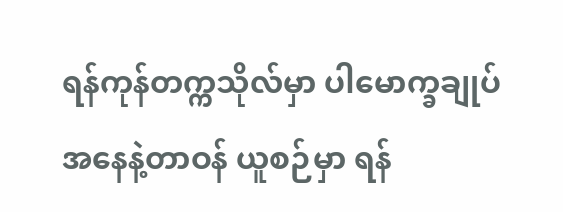ရန်ကုန်တက္ကသိုလ်မှာ ပါမောက္ခချုပ်အနေနဲ့တာဝန် ယူစဉ်မှာ ရန်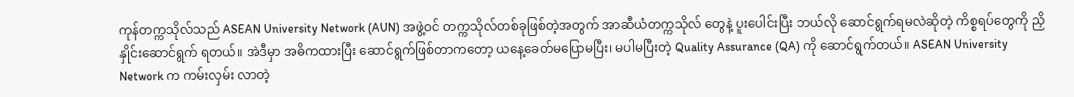ကုန်တက္ကသိုလ်သည် ASEAN University Network (AUN) အဖွဲ့ဝင် တက္ကသိုလ်တစ်ခုဖြစ်တဲ့အတွက် အာဆီယံတက္ကသိုလ် တွေနဲ့ ပူးပေါင်းပြီး ဘယ်လို ဆောင်ရွက်ရမလဲဆိုတဲ့ ကိစ္စရပ်တွေကို ညှိနှိုင်းဆောင်ရွက် ရတယ်။ အဲဒီမှာ အဓိကထားပြီး ဆောင်ရွက်ဖြစ်တာကတော့ ယနေ့ခေတ်မပြောမပြီး၊ မပါမပြီးတဲ့ Quality Assurance (QA) ကို ဆောင်ရွက်တယ်။ ASEAN University Network က ကမ်းလှမ်း လာတဲ့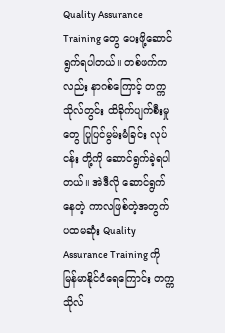Quality Assurance Training တွေ ပေးဖို့ဆောင်ရွက်ရပါတယ်။ တစ်ဖက်ကလည်း နာဂစ်ကြောင့် တက္ကသိုလ်တွင်း ထိခိုက်ပျက်စီးမှုတွေ ပြုပြင်မွမ်းမံခြင်း လုပ်ငန်း တို့ကို ဆောင်ရွက်ခဲ့ရပါတယ်။ အဲဒီလို ဆောင်ရွက်နေတဲ့ ကာလဖြစ်တဲ့အတွက် ပထမဆုံး Quality Assurance Training ကို မြန်မာနိုင်ငံရေကြောင်း တက္ကသိုလ်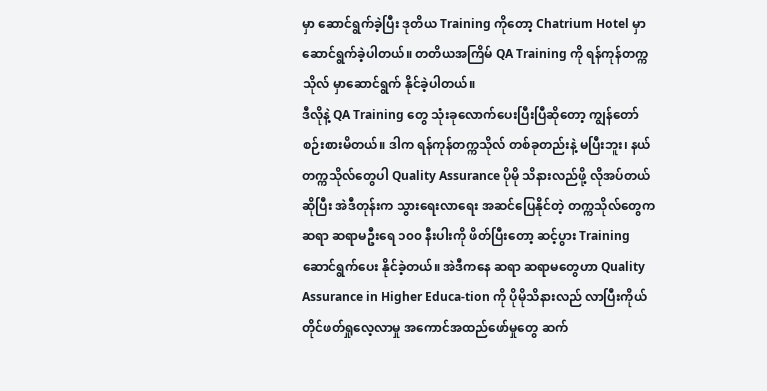မှာ ဆောင်ရွက်ခဲ့ပြီး ဒုတိယ Training ကိုတော့ Chatrium Hotel မှာ ဆောင်ရွက်ခဲ့ပါတယ်။ တတိယအကြိမ် QA Training ကို ရန်ကုန်တက္ကသိုလ် မှာဆောင်ရွက် နိုင်ခဲ့ပါတယ်။
ဒီလိုနဲ့ QA Training တွေ သုံးခုလောက်ပေးပြီးပြီဆိုတော့ ကျွန်တော် စဉ်းစားမိတယ်။ ဒါက ရန်ကုန်တက္ကသိုလ် တစ်ခုတည်းနဲ့ မပြီးဘူး၊ နယ်တက္ကသိုလ်တွေပါ Quality Assurance ပိုမို သိနားလည်ဖို့ လိုအပ်တယ်ဆိုပြီး အဲဒီတုန်းက သွားရေးလာရေး အဆင်ပြေနိုင်တဲ့ တက္ကသိုလ်တွေက ဆရာ ဆရာမဦးရေ ၁၀၀ နီးပါးကို ဖိတ်ပြီးတော့ ဆင့်ပွား Training ဆောင်ရွက်ပေး နိုင်ခဲ့တယ်။ အဲဒီကနေ ဆရာ ဆရာမတွေဟာ Quality Assurance in Higher Educa-tion ကို ပိုမိုသိနားလည် လာပြီးကိုယ်တိုင်ဖတ်ရှုလေ့လာမှု အကောင်အထည်ဖော်မှုတွေ ဆက်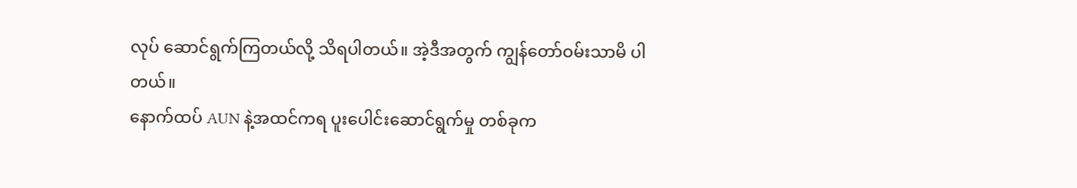လုပ် ဆောင်ရွက်ကြတယ်လို့ သိရပါတယ်။ အဲ့ဒီအတွက် ကျွန်တော်ဝမ်းသာမိ ပါတယ်။
နောက်ထပ် AUN နဲ့အထင်ကရ ပူးပေါင်းဆောင်ရွက်မှု တစ်ခုက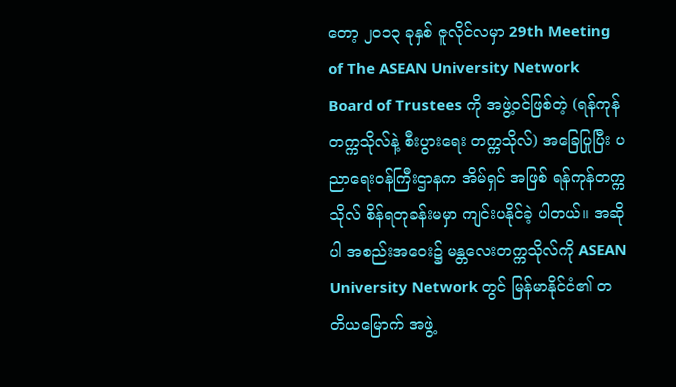တော့ ၂၀၁၃ ခုနှစ် ဇူလိုင်လမှာ 29th Meeting of The ASEAN University Network Board of Trustees ကို အဖွဲ့ဝင်ဖြစ်တဲ့ (ရန်ကုန်တက္ကသိုလ်နဲ့ စီးပွားရေး တက္ကသိုလ်) အခြေပြုပြီး ပညာရေးဝန်ကြီးဌာနက အိမ်ရှင် အဖြစ် ရန်ကုန်တက္ကသိုလ် စိန်ရတုခန်းမမှာ ကျင်းပနိုင်ခဲ့ ပါတယ်။ အဆိုပါ အစည်းအဝေး၌ မန္တလေးတက္ကသိုလ်ကို ASEAN University Network တွင် မြန်မာနိုင်ငံ၏ တတိယမြောက် အဖွဲ့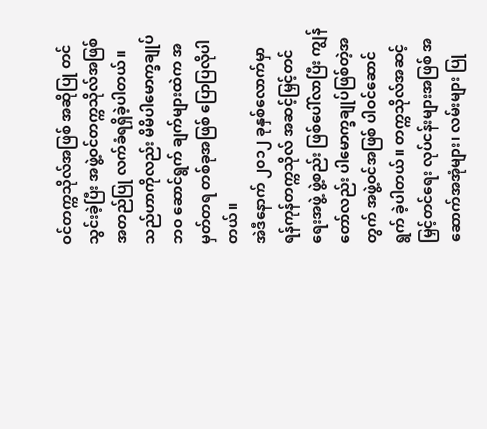ဝင်တက္ကသိုလ်အဖြစ် အဆိုပြု တင်သွင်းခဲ့ပြီး အဖွဲ့ဝင်တက္ကသိုလ်အဖြစ် အတည်ပြု လက်ခံရရှိခဲ့ပါတယ်။ သည်ဟာကိုလည်း မိမိပါမောက္ခချုပ်ဘဝ ဆောင်ရွက် ချက်များထဲက အမှတ်တရ တစ်ခုအဖြစ် ပြောပြလိုပါတယ်။
အဲဒီနောက် ၂၀၁၂ ခုနှစ်လောက်မှာ ရန်ကုန်တက္ကသိုလ် အဆင့်မြှင့်တင်ရေးအဖွဲ့ ဖွဲ့စည်း ဖြစ်ပေါ်လာပြီး ကျွန်တော်လည်း ပါမောက္ခချုပ်ဖြစ်တဲ့အတွက် အဖွဲ့ဝင်အဖြစ် ပါဝင်ဆောင်ရွက် ခဲ့ပါတယ်။ တက္ကသိုလ်အဆင့်မြှင့်တင်ရေး လုပ်ငန်းများအဖြစ် အဆောက်အအုံများ၊ လမ်းများ ပြု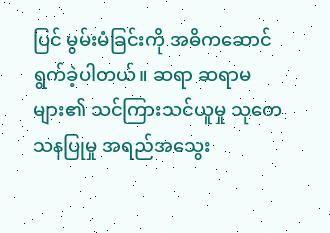ပြင် မွမ်းမံခြင်းကို အဓိကဆောင်ရွက်ခဲ့ပါတယ်။ ဆရာ ဆရာမ များ၏ သင်ကြားသင်ယူမှု သုတေသနပြုမှု အရည်အသွေး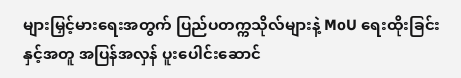များမြှင့်မားရေးအတွက် ပြည်ပတက္ကသိုလ်များနဲ့ MoU ရေးထိုးခြင်းနှင့်အတူ အပြန်အလှန် ပူးပေါင်းဆောင်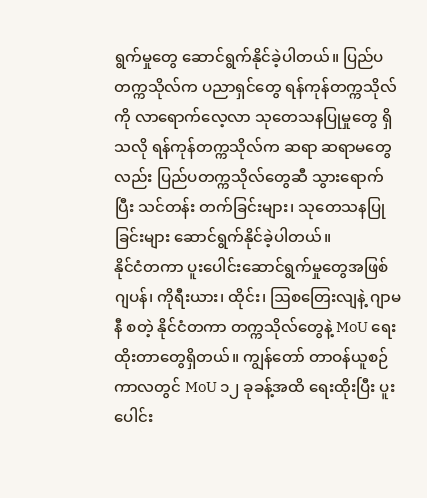ရွက်မှုတွေ ဆောင်ရွက်နိုင်ခဲ့ပါတယ်။ ပြည်ပတက္ကသိုလ်က ပညာရှင်တွေ ရန်ကုန်တက္ကသိုလ်ကို လာရောက်လေ့လာ သုတေသနပြုမှုတွေ ရှိသလို ရန်ကုန်တက္ကသိုလ်က ဆရာ ဆရာမတွေလည်း ပြည်ပတက္ကသိုလ်တွေဆီ သွားရောက်ပြီး သင်တန်း တက်ခြင်းများ၊ သုတေသနပြုခြင်းများ ဆောင်ရွက်နိုင်ခဲ့ပါတယ်။
နိုင်ငံတကာ ပူးပေါင်းဆောင်ရွက်မှုတွေအဖြစ် ဂျပန်၊ ကိုရီးယား၊ ထိုင်း၊ ဩစတြေးလျနဲ့ ဂျာမနီ စတဲ့ နိုင်ငံတကာ တက္ကသိုလ်တွေနဲ့ MoU ရေးထိုးတာတွေရှိတယ်။ ကျွန်တော် တာဝန်ယူစဉ် ကာလတွင် MoU ၁၂ ခုခန့်အထိ ရေးထိုးပြီး ပူးပေါင်း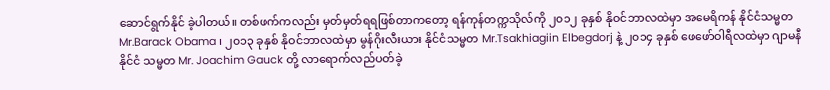ဆောင်ရွက်နိုင် ခဲ့ပါတယ်။ တစ်ဖက်ကလည်း မှတ်မှတ်ရရဖြစ်တာကတော့ ရန်ကုန်တက္ကသိုလ်ကို ၂၀၁၂ ခုနှစ် နိုဝင်ဘာလထဲမှာ အမေရိကန် နိုင်ငံသမ္မတ Mr.Barack Obama ၊ ၂၀၁၃ ခုနှစ် နိုဝင်ဘာလထဲမှာ မွန်ဂိုးလီးယား နိုင်ငံသမ္မတ Mr.Tsakhiagiin Elbegdorj နဲ့ ၂၀၁၄ ခုနှစ် ဖေဖော်ဝါရီလထဲမှာ ဂျာမနီနိုင်ငံ သမ္မတ Mr. Joachim Gauck တို့ လာရောက်လည်ပတ်ခဲ့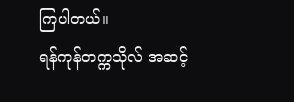ကြပါတယ်။
ရန်ကုန်တက္ကသိုလ် အဆင့်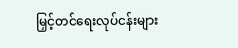မြှင့်တင်ရေးလုပ်ငန်းများ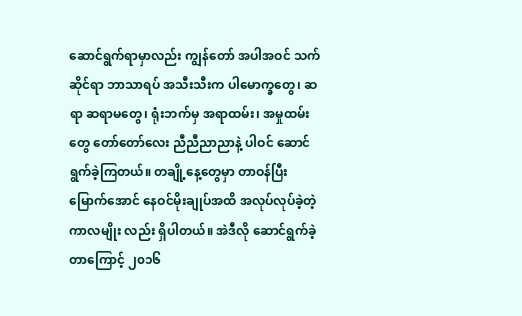ဆောင်ရွက်ရာမှာလည်း ကျွန်တော် အပါအဝင် သက်ဆိုင်ရာ ဘာသာရပ် အသီးသီးက ပါမောက္ခတွေ၊ ဆရာ ဆရာမတွေ၊ ရုံးဘက်မှ အရာထမ်း၊ အမှုထမ်းတွေ တော်တော်လေး ညီညီညာညာနဲ့ ပါဝင် ဆောင်ရွက်ခဲ့ကြတယ်။ တချို့နေ့တွေမှာ တာဝန်ပြီးမြောက်အောင် နေဝင်မိုးချုပ်အထိ အလုပ်လုပ်ခဲ့တဲ့ ကာလမျိုး လည်း ရှိပါတယ်။ အဲဒီလို ဆောင်ရွက်ခဲ့တာကြောင့် ၂၀၁၆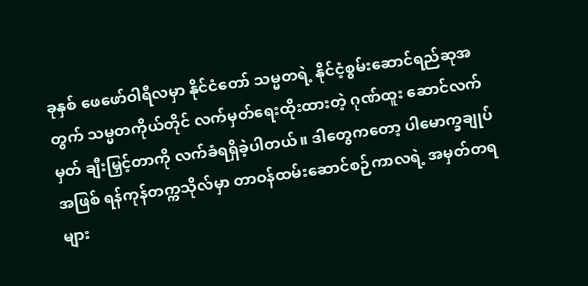ခုနှစ် ဖေဖော်ဝါရီလမှာ နိုင်ငံတော် သမ္မတရဲ့ နိုင်ငံ့စွမ်းဆောင်ရည်ဆုအတွက် သမ္မတကိုယ်တိုင် လက်မှတ်ရေးထိုးထားတဲ့ ဂုဏ်ထူး ဆောင်လက်မှတ် ချီးမြှင့်တာကို လက်ခံရရှိခဲ့ပါတယ်။ ဒါတွေကတော့ ပါမောက္ခချုပ်အဖြစ် ရန်ကုန်တက္ကသိုလ်မှာ တာဝန်ထမ်းဆောင်စဉ်ကာလရဲ့ အမှတ်တရများ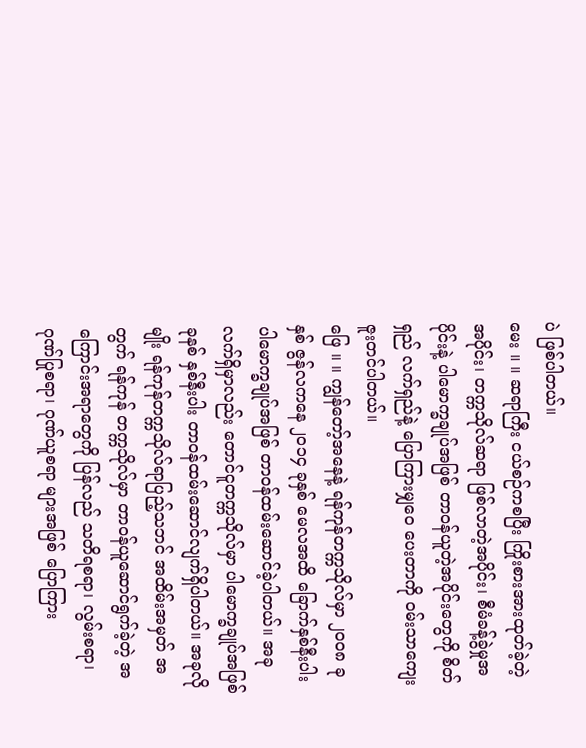ပဲ ဖြစ်ပါတယ်။
မေး ။ ။ ဆရာကြီး ငယ်စဉ်ကစပြီး ကြိုးစားအားထုတ်ခဲ့တဲ့အပိုင်း၊ တက္ကသိုလ်ဆရာ ဖြစ်လာတဲ့အပိုင်း၊ စီမံခန့်ခွဲမှုအပိုင်းနဲ့ ပါမောက္ခချုပ်အဖြစ် တာဝန်ယူတဲ့အပိုင်းတွေကို စိတ်ရှည် လက်ရှည်နဲ့ ပြောကြားမျှဝေ ပေးတာကို ဝမ်းသာကျေးဇူးတင်ပါတယ်။
ဖြေ ။ ။ ကျွန်တော့်အနေနဲ့ ရန်ကုန်တက္ကသိုလ်မှာ ၂၀၀၈ ခုနှစ် ဇွန်လကနေ ၂၀၁၄ ခုနှစ် မေလအထိ ခြောက်နှစ်နီးပါး ပါမောက္ခချုပ်အဖြစ် တာဝန်ထမ်းဆောင်ခဲ့ပါတယ်။ အခု လက်ရှိမှာလည်း တောင်ငူတက္ကသိုလ်မှာ ပါမောက္ခချုပ်အဖြစ် ခုနစ် နှစ်နီးပါး တာဝန်ထမ်းဆောင်လျက်ရှိပါတယ်။ အခုလိုမျိုး ရန်ကုန်တက္ကသိုလ်ရာပြည့်သဘင် အထိမ်းအမှတ် အတွက် ရန်ကုန် တက္ကသိုလ်မှာ တာဝန်ယူဆောင်ရွက်ခဲ့တဲ့ အကြောင်းအရာတွေကို ပြန်လည် သတိရစရာ၊ လွမ်းစရာ၊ ဂုဏ်ပြုစရာ၊ ဂုဏ်ယူစရာ များအဖြစ် ပြောကြား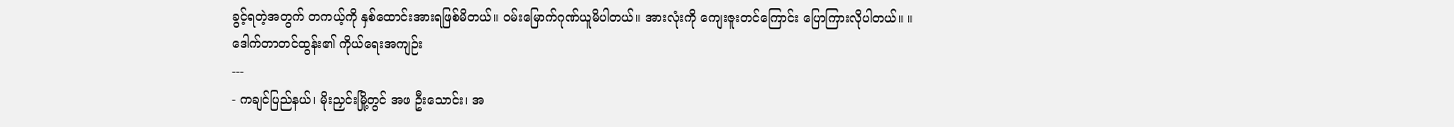ခွင့်ရတဲ့အတွက် တကယ့်ကို နှစ်ထောင်းအားရဖြစ်မိတယ်။ ဝမ်းမြောက်ဂုဏ်ယူမိပါတယ်။ အားလုံးကို ကျေးဇူးတင်ကြောင်း ပြောကြားလိုပါတယ်။ ။
ဒေါက်တာတင်ထွန်း၏ ကိုယ်ရေးအကျဉ်း
---
- ကချင်ပြည်နယ်၊ မိုးညှင်းမြို့တွင် အဖ ဦးသောင်း၊ အ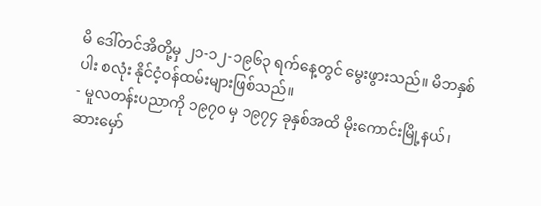မိ ဒေါ်တင်အိတို့မှ ၂၁-၁၂-၁၉၆၃ ရက်နေ့တွင် မွေးဖွားသည်။ မိဘနှစ်ပါး စလုံး နိုင်ငံ့ဝန်ထမ်းများဖြစ်သည်။
- မူလတန်းပညာကို ၁၉၇၀ မှ ၁၉၇၄ ခုနှစ်အထိ မိုးကောင်းမြို့နယ်၊ ဆားမှော်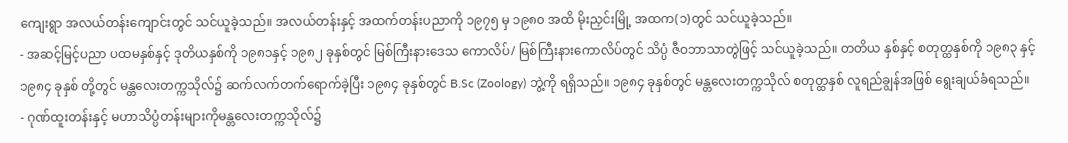ကျေးရွာ အလယ်တန်းကျောင်းတွင် သင်ယူခဲ့သည်။ အလယ်တန်းနှင့် အထက်တန်းပညာကို ၁၉၇၅ မှ ၁၉၈၀ အထိ မိုးညှင်းမြို့ အထက(၁)တွင် သင်ယူခဲ့သည်။
- အဆင့်မြင့်ပညာ ပထမနှစ်နှင့် ဒုတိယနှစ်ကို ၁၉၈၁နှင့် ၁၉၈၂ ခုနှစ်တွင် မြစ်ကြီးနားဒေသ ကောလိပ်/ မြစ်ကြီးနားကောလိပ်တွင် သိပ္ပံ ဇီဝဘာသာတွဲဖြင့် သင်ယူခဲ့သည်။ တတိယ နှစ်နှင့် စတုတ္ထနှစ်ကို ၁၉၈၃ နှင့် ၁၉၈၄ ခုနှစ် တို့တွင် မန္တလေးတက္ကသိုလ်၌ ဆက်လက်တက်ရောက်ခဲ့ပြီး ၁၉၈၄ ခုနှစ်တွင် B.Sc (Zoology) ဘွဲ့ကို ရရှိသည်။ ၁၉၈၄ ခုနှစ်တွင် မန္တလေးတက္ကသိုလ် စတုတ္ထနှစ် လူရည်ချွန်အဖြစ် ရွေးချယ်ခံရသည်။
- ဂုဏ်ထူးတန်းနှင့် မဟာသိပ္ပံတန်းများကိုမန္တလေးတက္ကသိုလ်၌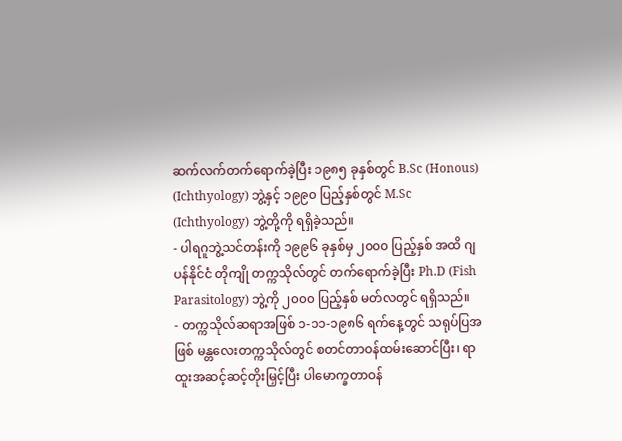ဆက်လက်တက်ရောက်ခဲ့ပြီး ၁၉၈၅ ခုနှစ်တွင် B.Sc (Honous) (Ichthyology) ဘွဲ့နှင့် ၁၉၉၀ ပြည့်နှစ်တွင် M.Sc (Ichthyology) ဘွဲ့တို့ကို ရရှိခဲ့သည်။
- ပါရဂူဘွဲ့သင်တန်းကို ၁၉၉၆ ခုနှစ်မှ ၂၀၀၀ ပြည့်နှစ် အထိ ဂျပန်နိုင်ငံ တိုကျို တက္ကသိုလ်တွင် တက်ရောက်ခဲ့ပြီး Ph.D (Fish Parasitology) ဘွဲ့ကို ၂၀၀၀ ပြည့်နှစ် မတ်လတွင် ရရှိသည်။
- တက္ကသိုလ်ဆရာအဖြစ် ၁-၁၁-၁၉၈၆ ရက်နေ့တွင် သရုပ်ပြအဖြစ် မန္တလေးတက္ကသိုလ်တွင် စတင်တာဝန်ထမ်းဆောင်ပြီး၊ ရာထူးအဆင့်ဆင့်တိုးမြှင့်ပြီး ပါမောက္ခတာဝန်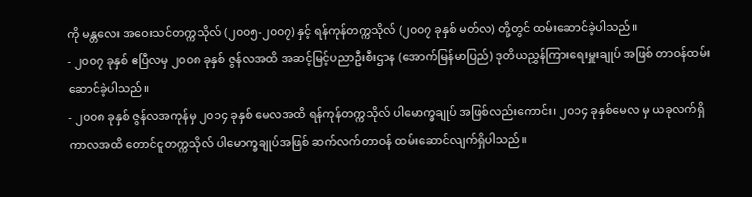ကို မန္တလေး အဝေးသင်တက္ကသိုလ် (၂၀၀၅-၂၀၀၇) နှင့် ရန်ကုန်တက္ကသိုလ် (၂၀၀၇ ခုနှစ် မတ်လ) တို့တွင် ထမ်းဆောင်ခဲ့ပါသည်။
- ၂၀၀၇ ခုနှစ် ဧပြီလမှ ၂၀၀၈ ခုနှစ် ဇွန်လအထိ အဆင့်မြင့်ပညာဦးစီးဌာန (အောက်မြန်မာပြည်) ဒုတိယညွှန်ကြားရေးမှူးချုပ် အဖြစ် တာဝန်ထမ်းဆောင်ခဲ့ပါသည်။
- ၂၀၀၈ ခုနှစ် ဇွန်လအကုန်မှ ၂၀၁၄ ခုနှစ် မေလအထိ ရန်ကုန်တက္ကသိုလ် ပါမောက္ခချုပ် အဖြစ်လည်းကောင်း၊ ၂၀၁၄ ခုနှစ်မေလ မှ ယခုလက်ရှိကာလအထိ တောင်ငူတက္ကသိုလ် ပါမောက္ခချုပ်အဖြစ် ဆက်လက်တာဝန် ထမ်းဆောင်လျက်ရှိပါသည်။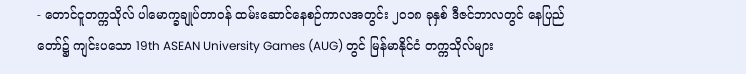- တောင်ငူတက္ကသိုလ် ပါမောက္ခချုပ်တာဝန် ထမ်းဆောင်နေစဉ်ကာလအတွင်း ၂၀၁၈ ခုနှစ် ဒီဇင်ဘာလတွင် နေပြည်တော်၌ ကျင်းပသော 19th ASEAN University Games (AUG) တွင် မြန်မာနိုင်ငံ တက္ကသိုလ်များ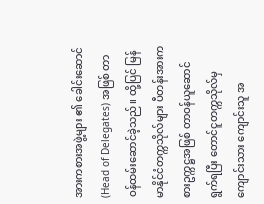အားကစားအဖွဲ့များ ၏ ခေါင်းဆောင် (Head of Delegates) အဖြစ် တာဝန်ထမ်းဆောင်ခဲ့သည်။ ထို့ပြင် မြန်မာနိုင်ငံတက္ကသိုလ်များ ပီတန်းအားကစားဥက္ကဋ္ဌအဖြစ် တာဝန်ယူဆောင်ရွက်ရပြီး တောင်ငူတက္ကသိုလ်မှ ကျောင်းသား ကျောင်းသူ အ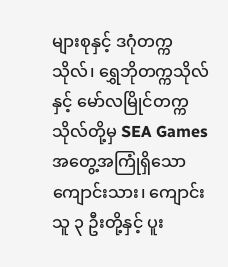များစုနှင့် ဒဂုံတက္ကသိုလ်၊ ရွှေဘိုတက္ကသိုလ်နှင့် မော်လမြိုင်တက္ကသိုလ်တို့မှ SEA Games အတွေ့အကြုံရှိသော ကျောင်းသား၊ ကျောင်းသူ ၃ ဦးတို့နှင့် ပူး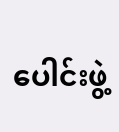ပေါင်းဖွဲ့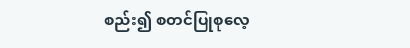စည်း၍ စတင်ပြုစုလေ့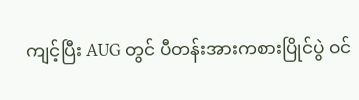ကျင့်ပြီး AUG တွင် ပီတန်းအားကစားပြိုင်ပွဲ ဝင်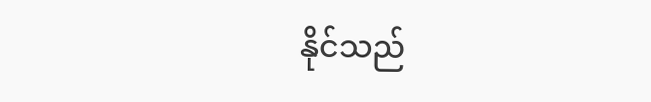နိုင်သည်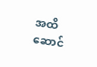အထိ ဆောင်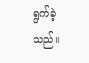ရွက်ခဲ့သည်။